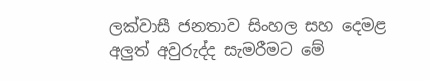ලක්වාසී ජනතාව සිංහල සහ දෙමළ අලුත් අවුරුද්ද සැමරීමට මේ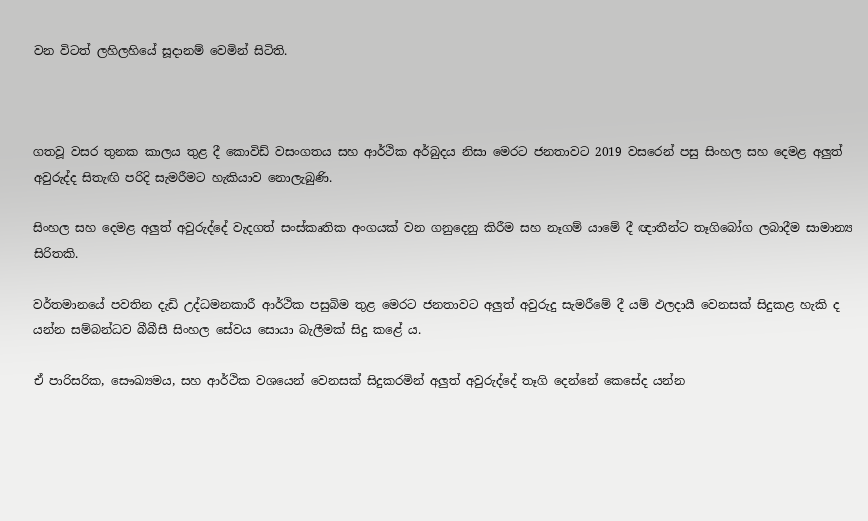වන විටත් ලහිලහියේ සූදානම් වෙමින් සිටිති.



ගතවූ වසර තුනක කාලය තුළ දී කොවිඩ් වසංගතය සහ ආර්ථික අර්බුදය නිසා මෙරට ජනතාවට 2019 වසරෙන් පසු සිංහල සහ දෙමළ අලුත් අවුරුද්ද සිතැඟි පරිදි සැමරීමට හැකියාව නොලැබුණි.

සිංහල සහ දෙමළ අලුත් අවුරුද්දේ වැදගත් සංස්කෘතික අංගයක් වන ගනුදෙනු කිරීම සහ නෑගම් යාමේ දී ඥාතීන්ට තෑගිබෝග ලබාදීම සාමාන්‍ය සිරිතකි.

වර්තමානයේ පවතින දැඩි උද්ධමනකාරී ආර්ථික පසුබිම තුළ මෙරට ජනතාවට අලුත් අවුරුදු සැමරීමේ දී යම් ඵලදායී වෙනසක් සිදුකළ හැකි ද යන්න සම්බන්ධව බීබීසී සිංහල සේවය සොයා බැලීමක් සිදු කළේ ය.

ඒ පාරිසරික, සෞඛ්‍යමය, සහ ආර්ථික වශයෙන් වෙනසක් සිදුකරමින් අලුත් අවුරුද්දේ තෑගි දෙන්නේ කෙසේද යන්න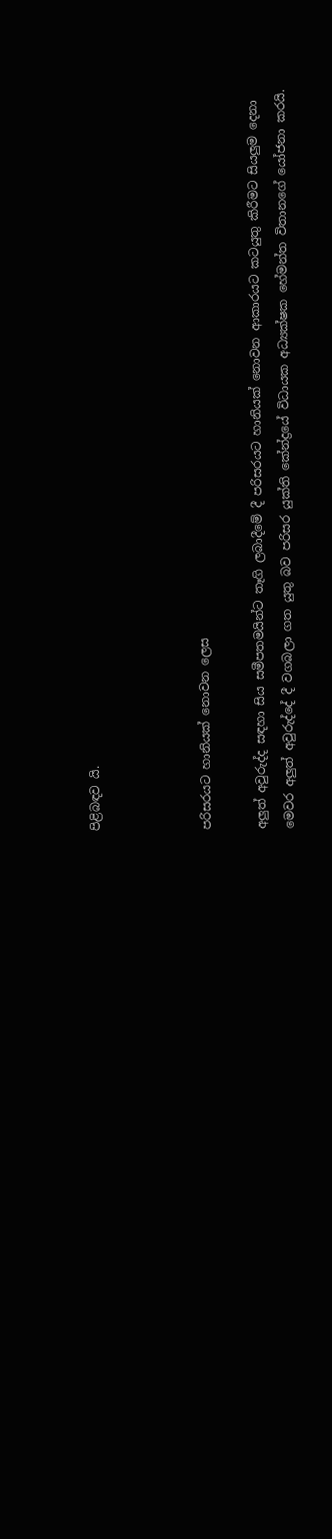පිළිබඳව යි.



පරිසරයට හානියක් නොවන ලෙස

අලුත් අවුරුද්ද සඳහා සිය සමීපතමයින්ට තෑගි ලබාදීමේ දී පරිසරයට හානියක් නොවන ආකාරයට කටයුතු කිරීමට සියලුම දෙනා මෙවර අලුත් අවුරුද්දේ දී වගබලා ගත යුතු බව පරිසර යුක්ති කේන්ද්‍රයේ විධායක අධ්‍යක්ෂක හේමන්ත විතානගේ යෝජනා කරයි.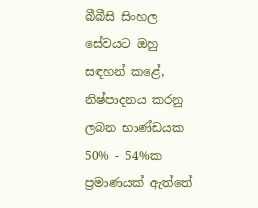බීබීසි සිංහල සේවයට ඔහු සඳහන් කළේ, නිෂ්පාදනය කරනු ලබන භාණ්ඩයක 50% - 54%ක ප්‍රමාණයක් ඇත්තේ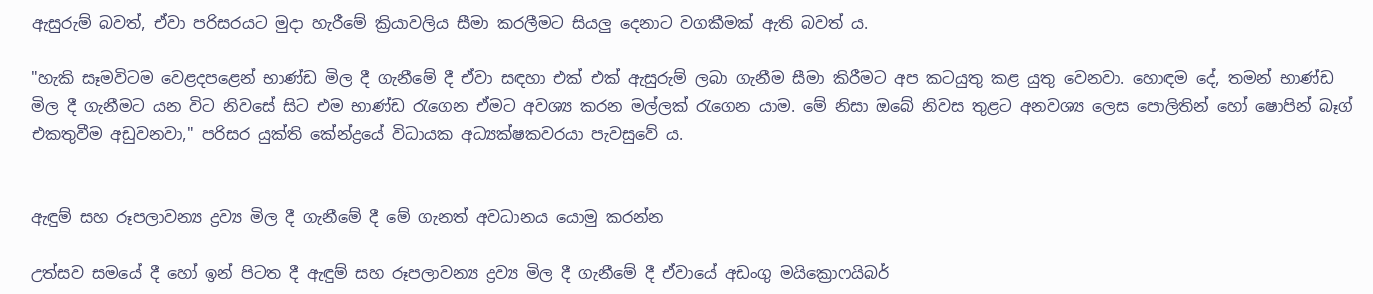ඇසුරුම් බවත්, ඒවා පරිසරයට මුදා හැරීමේ ක්‍රියාවලිය සීමා කරලීමට සියලු දෙනාට වගකීමක් ඇති බවත් ය.

"හැකි සෑමවිටම වෙළදපළෙන් භාණ්ඩ මිල දී ගැනීමේ දී ඒවා සඳහා එක් එක් ඇසුරුම් ලබා ගැනීම සීමා කිරීමට අප කටයුතු කළ යුතු වෙනවා. හොඳම දේ, තමන් භාණ්ඩ මිල දී ගැනීමට යන විට නිවසේ සිට එම භාණ්ඩ රැගෙන ඒමට අවශ්‍ය කරන මල්ලක් රැගෙන යාම. මේ නිසා ඔබේ නිවස තුළට අනවශ්‍ය ලෙස පොලිතින් හෝ ෂොපින් බෑග් එකතුවීම අඩුවනවා," පරිසර යුක්ති කේන්ද්‍රයේ විධායක අධ්‍යක්ෂකවරයා පැවසුවේ ය.


ඇඳුම් සහ රූපලාවන්‍ය ද්‍රව්‍ය මිල දී ගැනීමේ දී මේ ගැනත් අවධානය යොමු කරන්න

උත්සව සමයේ දී හෝ ඉන් පිටත දී ඇඳුම් සහ රූපලාවන්‍ය ද්‍රව්‍ය මිල දී ගැනීමේ දී ඒවායේ අඩංගු මයික්‍රොෆයිබර්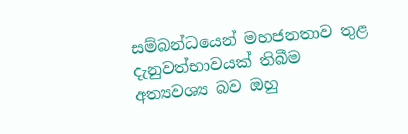සම්බන්ධයෙන් මහජනතාව තුළ දැනුවත්භාවයක් තිබීම අත්‍යවශ්‍ය බව ඔහු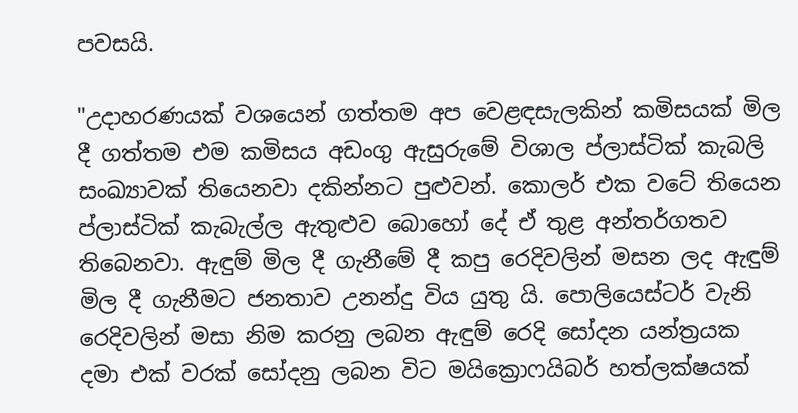පවසයි.

"උදාහරණයක් වශයෙන් ගත්තම අප වෙළඳසැලකින් කමිසයක් මිල දී ගත්තම එම කමිසය අඩංගු ඇසුරුමේ විශාල ප්ලාස්ටික් කැබලි සංඛ්‍යාවක් තියෙනවා දකින්නට පුළුවන්. කොලර් එක වටේ තියෙන ප්ලාස්ටික් කැබැල්ල ඇතුළුව බොහෝ දේ ඒ තුළ අන්තර්ගතව තිබෙනවා. ඇඳුම් මිල දී ගැනීමේ දී කපු රෙදිවලින් මසන ලද ඇඳුම් මිල දී ගැනීමට ජනතාව උනන්දු විය යුතු යි. පොලියෙස්ටර් වැනි රෙදිවලින් මසා නිම කරනු ලබන ඇඳුම් රෙදි සෝදන යන්ත්‍රයක දමා එක් වරක් සෝදනු ලබන විට මයික්‍රොෆයිබර් හත්ලක්ෂයක්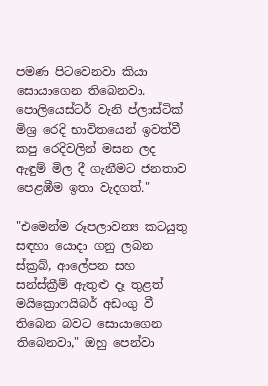පමණ පිටවෙනවා කියා සොයාගෙන තිබෙනවා. පොලියෙස්ටර් වැනි ප්ලාස්ටික් මිශ්‍ර රෙදි භාවිතයෙන් ඉවත්වී කපු රෙදිවලින් මසන ලද ඇඳුම් මිල දී ගැනීමට ජනතාව පෙළඹීම ඉතා වැදගත්."

"එමෙන්ම රූපලාවන්‍ය කටයුතු සඳහා යොදා ගනු ලබන ස්ක්‍රබ්, ආලේපන සහ සන්ස්ක්‍රීම් ඇතුළු දෑ තුළත් මයික්‍රොෆයිබර් අඩංගු වී තිබෙන බවට සොයාගෙන තිබෙනවා," ඔහු පෙන්වා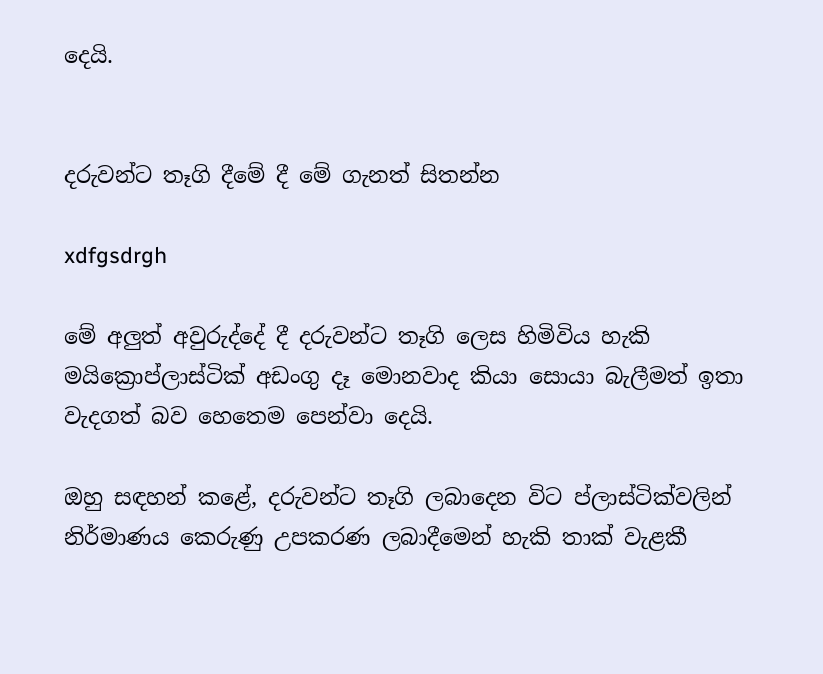දෙයි.


දරුවන්ට තෑගි දීමේ දී මේ ගැනත් සිතන්න

xdfgsdrgh

මේ අලුත් අවුරුද්දේ දී දරුවන්ට තෑගි ලෙස හිමිවිය හැකි මයික්‍රොප්ලාස්ටික් අඩංගු දෑ මොනවාද කියා සොයා බැලීමත් ඉතා වැදගත් බව හෙතෙම පෙන්වා දෙයි.

ඔහු සඳහන් කළේ, දරුවන්ට තෑගි ලබාදෙන විට ප්ලාස්ටික්වලින් නිර්මාණය කෙරුණු උපකරණ ලබාදීමෙන් හැකි තාක් වැළකී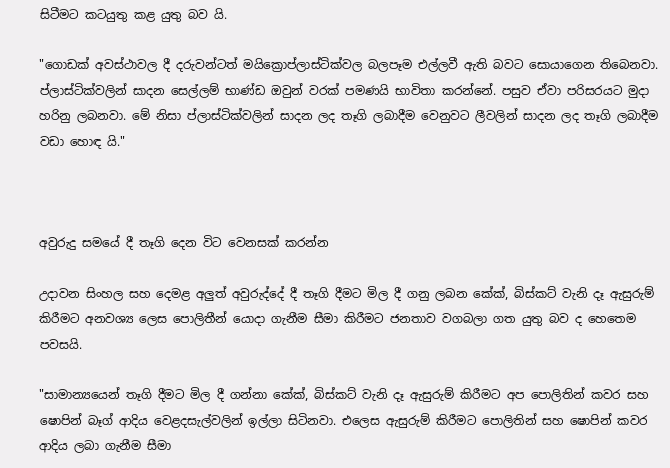සිටීමට කටයුතු කළ යුතු බව යි.

"ගොඩක් අවස්ථාවල දී දරුවන්ටත් මයික්‍රොප්ලාස්ටික්වල බලපෑම එල්ලවී ඇති බවට සොයාගෙන තිබෙනවා. ප්ලාස්ටික්වලින් සාදන සෙල්ලම් භාණ්ඩ ඔවුන් වරක් පමණයි භාවිතා කරන්නේ. පසුව ඒවා පරිසරයට මුදා හරිනු ලබනවා. මේ නිසා ප්ලාස්ටික්වලින් සාදන ලද තෑගි ලබාදීම වෙනුවට ලීවලින් සාදන ලද තෑගි ලබාදීම වඩා හොඳ යි."



අවුරුදු සමයේ දී තෑගි දෙන විට වෙනසක් කරන්න

උදාවන සිංහල සහ දෙමළ අලුත් අවුරුද්දේ දී තෑගි දීමට මිල දී ගනු ලබන කේක්, බිස්කට් වැනි දෑ ඇසුරුම් කිරීමට අනවශ්‍ය ලෙස පොලිතීන් යොදා ගැනීම සීමා කිරීමට ජනතාව වගබලා ගත යුතු බව ද හෙතෙම පවසයි.

"සාමාන්‍යයෙන් තෑගි දීමට මිල දී ගන්නා කේක්, බිස්කට් වැනි දෑ ඇසුරුම් කිරීමට අප පොලිතින් කවර සහ ෂොපින් බෑග් ආදිය වෙළදසැල්වලින් ඉල්ලා සිටිනවා. එලෙස ඇසුරුම් කිරීමට පොලිතින් සහ ෂොපින් කවර ආදිය ලබා ගැනීම සීමා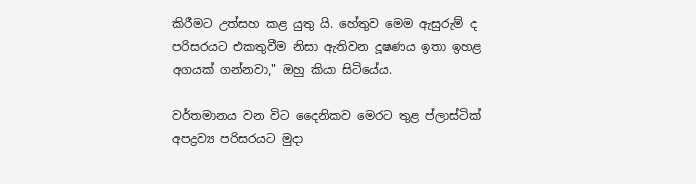කිරීමට උත්සහ කළ යුතු යි. හේතුව මෙම ඇසුරුම් ද පරිසරයට එකතුවීම නිසා ඇතිවන දූෂණය ඉතා ඉහළ අගයක් ගන්නවා," ඔහු කියා සිටියේය.

වර්තමානය වන විට දෛනිකව මෙරට තුළ ප්ලාස්ටික් අපද්‍රව්‍ය පරිසරයට මුදා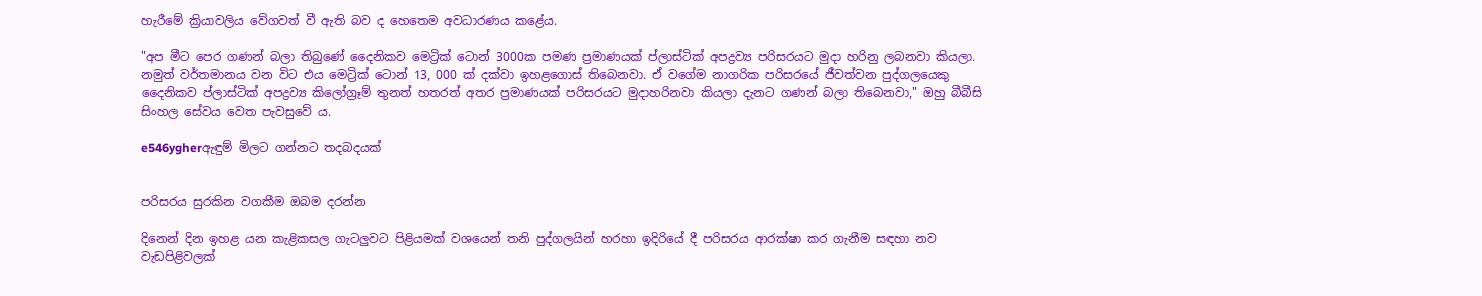හැරීමේ ක්‍රියාවලිය වේගවත් වී ඇති බව ද හෙතෙම අවධාරණය කළේය.

"අප මීට පෙර ගණන් බලා තිබුණේ දෛනිකව මෙට්‍රික් ටොන් 3000ක පමණ ප්‍රමාණයක් ප්ලාස්ටික් අපද්‍රව්‍ය පරිසරයට මුදා හරිනු ලබනවා කියලා. නමුත් වර්තමානය වන විට එය මෙට්‍රික් ටොන් 13, 000 ක් දක්වා ඉහළගොස් තිබෙනවා. ඒ වගේම නාගරික පරිසරයේ ජීවත්වන පුද්ගලයෙකු දෛනිකව ප්ලාස්ටික් අපද්‍රව්‍ය කිලෝග්‍රෑම් තුනත් හතරත් අතර ප්‍රමාණයක් පරිසරයට මුදාහරිනවා කියලා දැනට ගණන් බලා තිබෙනවා," ඔහු බීබීසි සිංහල සේවය වෙත පැවසුවේ ය.

e546ygherඇඳුම් මිලට ගන්නට තදබදයක්


පරිසරය සුරකින වගකීම ඔබම දරන්න

දිනෙන් දින ඉහළ යන කැළිකසල ගැටලුවට පිළියමක් වශයෙන් තනි පුද්ගලයින් හරහා ඉදිරියේ දී පරිසරය ආරක්ෂා කර ගැනීම සඳහා නව වැඩපිළිවලක්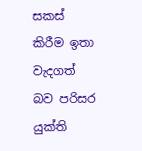සකස් කිරීම ඉතා වැදගත් බව පරිසර යුක්ති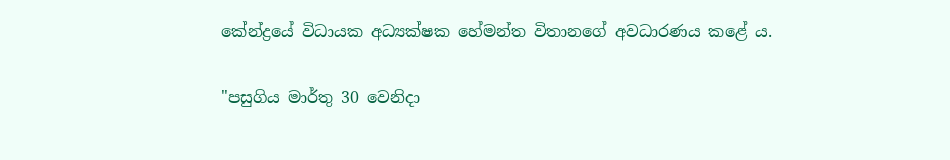කේන්ද්‍රයේ විධායක අධ්‍යක්ෂක හේමන්ත විතානගේ අවධාරණය කළේ ය.

"පසුගිය මාර්තු 30 වෙනිදා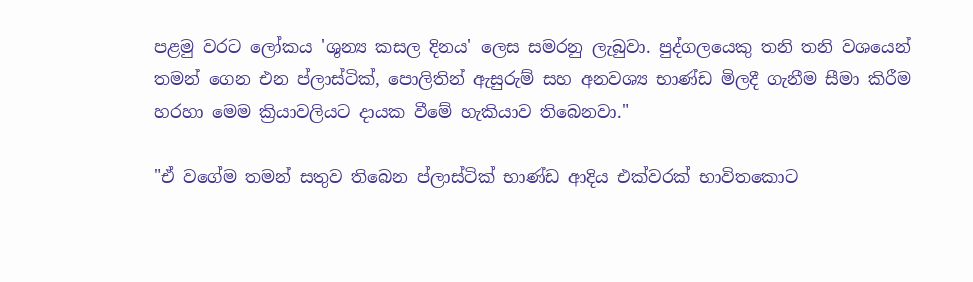පළමු වරට ලෝකය 'ශුන්‍ය කසල දිනය' ලෙස සමරනු ලැබුවා. පුද්ගලයෙකු තනි තනි වශයෙන් තමන් ගෙන එන ප්ලාස්ටික්, පොලිතින් ඇසුරුම් සහ අනවශ්‍ය භාණ්ඩ මිලදී ගැනීම සීමා කිරීම හරහා මෙම ක්‍රියාවලියට දායක වීමේ හැකියාව තිබෙනවා."

"ඒ වගේම තමන් සතුව තිබෙන ප්ලාස්ටික් භාණ්ඩ ආදිය එක්වරක් භාවිතකොට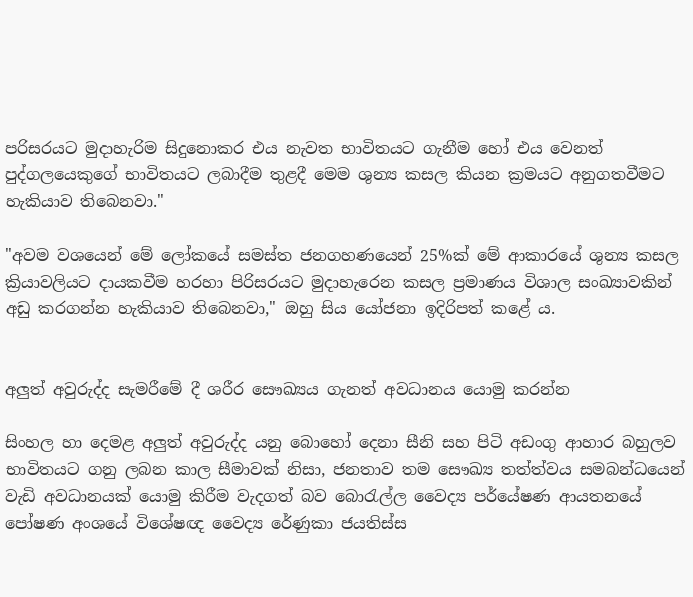පරිසරයට මුදාහැරිම සිදුනොකර එය නැවත භාවිතයට ගැනීම හෝ එය වෙනත් පුද්ගලයෙකුගේ භාවිතයට ලබාදීම තුළදී මෙම ශුන්‍ය කසල කියන ක්‍රමයට අනුගතවීමට හැකියාව තිබෙනවා."

"අවම වශයෙන් මේ ලෝකයේ සමස්ත ජනගහණයෙන් 25%ක් මේ ආකාරයේ ශුන්‍ය කසල ක්‍රියාවලියට දායකවීම හරහා පිරිසරයට මුදාහැරෙන කසල ප්‍රමාණය විශාල සංඛ්‍යාවකින් අඩු කරගන්න හැකියාව තිබෙනවා," ඔහු සිය යෝජනා ඉදිරිපත් කළේ ය.


අලුත් අවුරුද්ද සැමරීමේ දී ශරීර සෞඛ්‍යය ගැනත් අවධානය යොමු කරන්න

සිංහල හා දෙමළ අලුත් අවුරුද්ද යනු බොහෝ දෙනා සීනි සහ පිටි අඩංගු ආහාර බහුලව භාවිතයට ගනු ලබන කාල සීමාවක් නිසා, ජනතාව තම සෞඛ්‍ය තත්ත්වය සමබන්ධයෙන් වැඩි අවධානයක් යොමු කිරීම වැදගත් බව බොරැල්ල වෛද්‍ය පර්යේෂණ ආයතනයේ පෝෂණ අංශයේ විශේෂඥ වෛද්‍ය රේණුකා ජයතිස්ස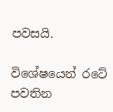පවසයි.

විශේෂයෙන් රටේ පවතින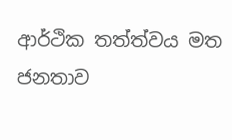ආර්ථික තත්ත්වය මත ජනතාව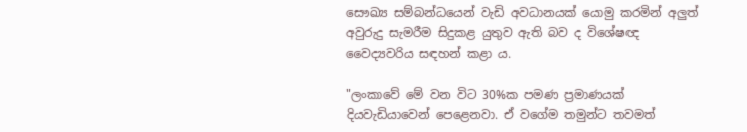සෞඛ්‍ය සම්බන්ධයෙන් වැඩි අවධානයක් යොමු කරමින් අලුත් අවුරුදු සැමරීම සිදුකළ යුතුව ඇති බව ද විශේෂඥ වෛද්‍යවරිය සඳහන් කළා ය.

"ලංකාවේ මේ වන විට 30%ක පමණ ප්‍රමාණයක් දියවැඩියාවෙන් පෙළෙනවා. ඒ වගේම තමුන්ට තවමත්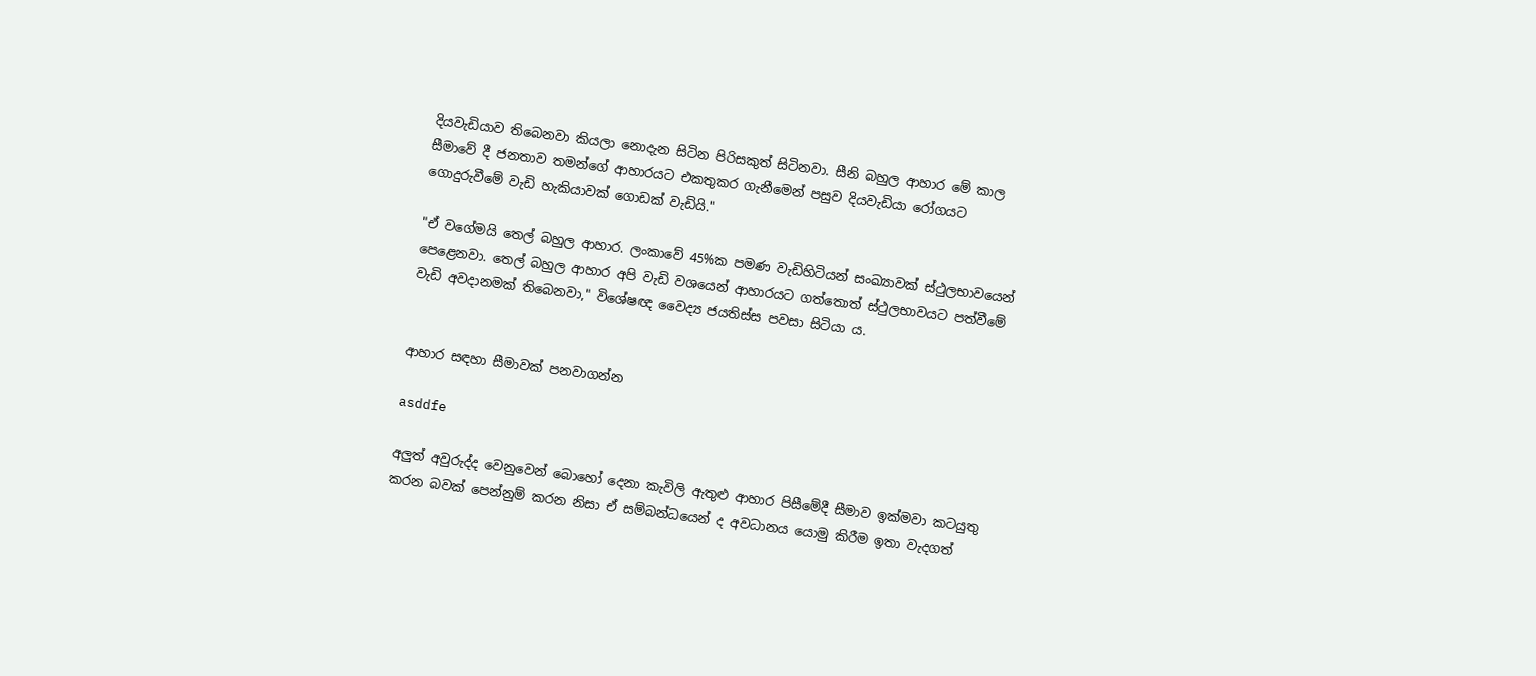දියවැඩියාව තිබෙනවා කියලා නොදැන සිටින පිරිසකුත් සිටිනවා. සීනි බහුල ආහාර මේ කාල සීමාවේ දී ජනතාව තමන්ගේ ආහාරයට එකතුකර ගැනීමෙන් පසුව දියවැඩියා රෝගයට ගොදුරුවීමේ වැඩි හැකියාවක් ගොඩක් වැඩියි."

"ඒ වගේමයි තෙල් බහුල ආහාර. ලංකාවේ 45%ක පමණ වැඩිහිටියන් සංඛ්‍යාවක් ස්ථුලභාවයෙන් පෙළෙනවා. තෙල් බහුල ආහාර අපි වැඩි වශයෙන් ආහාරයට ගත්තොත් ස්ථුලභාවයට පත්වීමේ වැඩි අවදානමක් තිබෙනවා," විශේෂඥ වෛද්‍ය ජයතිස්ස පවසා සිටියා ය.


ආහාර සඳහා සීමාවක් පනවාගන්න

asddfe

අලුත් අවුරුද්ද වෙනුවෙන් බොහෝ දෙනා කැවිලි ඇතුළු ආහාර පිසීමේදී සීමාව ඉක්මවා කටයුතු කරන බවක් පෙන්නුම් කරන නිසා ඒ සම්බන්ධයෙන් ද අවධානය යොමු කිරීම ඉතා වැදගත්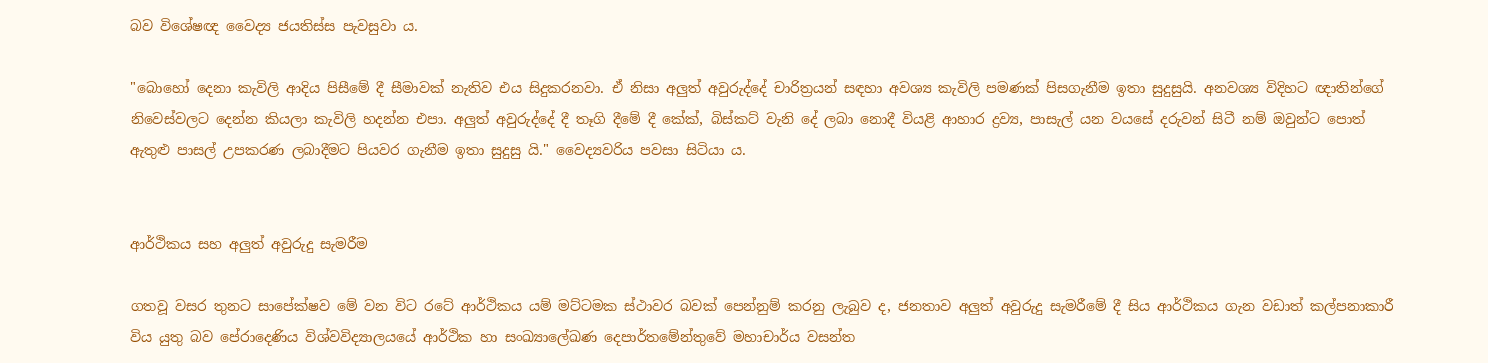බව විශේෂඥ වෛද්‍ය ජයතිස්ස පැවසුවා ය.

"බොහෝ දෙනා කැවිලි ආදිය පිසීමේ දී සීමාවක් නැතිව එය සිදුකරනවා. ඒ නිසා අලුත් අවුරුද්දේ චාරිත්‍රයන් සඳහා අවශ්‍ය කැවිලි පමණක් පිසගැනීම ඉතා සුදුසුයි. අනවශ්‍ය විදිහට ඥාතින්ගේ නිවෙස්වලට දෙන්න කියලා කැවිලි හදන්න එපා. අලුත් අවුරුද්දේ දී තෑගි දීමේ දී කේක්, බිස්කට් වැනි දේ ලබා නොදී වියළි ආහාර ද්‍රව්‍ය, පාසැල් යන වයසේ දරුවන් සිටී නම් ඔවුන්ට පොත් ඇතුළු පාසල් උපකරණ ලබාදීමට පියවර ගැනීම ඉතා සුදුසු යි." වෛද්‍යවරිය පවසා සිටියා ය.


ආර්ථිකය සහ අලුත් අවුරුදු සැමරීම

ගතවූ වසර තුනට සාපේක්ෂව මේ වන විට රටේ ආර්ථිකය යම් මට්ටමක ස්ථාවර බවක් පෙන්නුම් කරනු ලැබුව ද, ජනතාව අලුත් අවුරුදු සැමරීමේ දී සිය ආර්ථිකය ගැන වඩාත් කල්පනාකාරී විය යුතු බව පේරාදෙණිය විශ්වවිද්‍යාලයයේ ආර්ථික හා සංඛ්‍යාලේඛණ දෙපාර්තමේන්තුවේ මහාචාර්ය වසන්ත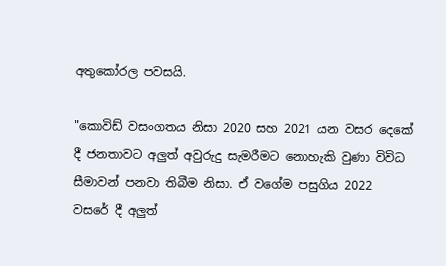අතුකෝරල පවසයි.

"කොවිඩ් වසංගතය නිසා 2020 සහ 2021 යන වසර දෙකේ දී ජනතාවට අලුත් අවුරුදු සැමරීමට නොහැකි වුණා විවිධ සීමාවන් පනවා තිබීම නිසා. ඒ වගේම පසුගිය 2022 වසරේ දී අලුත්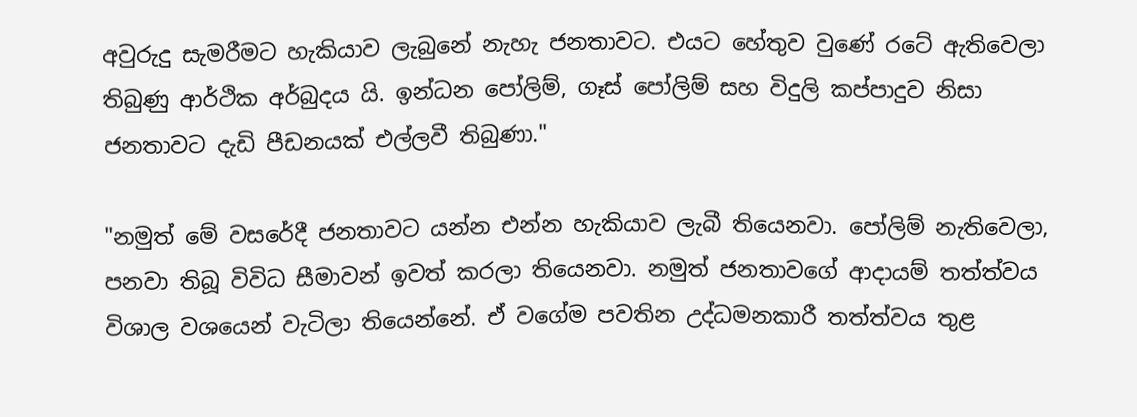අවුරුදු සැමරීමට හැකියාව ලැබුනේ නැහැ ජනතාවට. එයට හේතුව වුණේ රටේ ඇතිවෙලා තිබුණු ආර්ථික අර්බුදය යි. ඉන්ධන පෝලිම්, ගෑස් පෝලිම් සහ විදුලි කප්පාදුව නිසා ජනතාවට දැඩි පීඩනයක් එල්ලවී තිබුණා."

"නමුත් මේ වසරේදී ජනතාවට යන්න එන්න හැකියාව ලැබී තියෙනවා. පෝලිම් නැතිවෙලා, පනවා තිබූ විවිධ සීමාවන් ඉවත් කරලා තියෙනවා. නමුත් ජනතාවගේ ආදායම් තත්ත්වය විශාල වශයෙන් වැටිලා තියෙන්නේ. ඒ වගේම පවතින උද්ධමනකාරී තත්ත්වය තුළ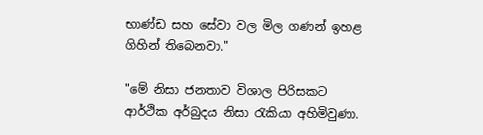භාණ්ඩ සහ සේවා වල මිල ගණන් ඉහළ ගිහින් තිබෙනවා."

"මේ නිසා ජනතාව විශාල පිරිසකට ආර්ථික අර්බුදය නිසා රැකියා අහිමිවුණා.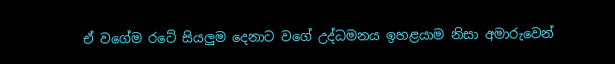ඒ වගේම රටේ සියලුම දෙනාට වගේ උද්ධමනය ඉහළයාම නිසා අමාරුවෙන්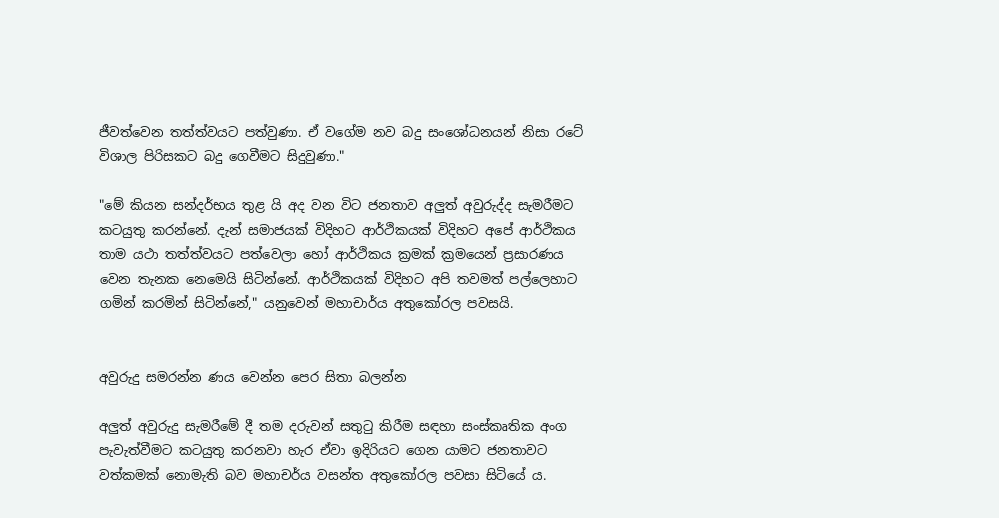ජීවත්වෙන තත්ත්වයට පත්වුණා. ඒ වගේම නව බදු සංශෝධනයන් නිසා රටේ විශාල පිරිසකට බදු ගෙවීමට සිදුවුණා."

"මේ කියන සන්දර්භය තුළ යි අද වන විට ජනතාව අලුත් අවුරුද්ද සැමරීමට කටයුතු කරන්නේ. දැන් සමාජයක් විදිහට ආර්ථිකයක් විදිහට අපේ ආර්ථිකය තාම යථා තත්ත්වයට පත්වෙලා හෝ ආර්ථිකය ක්‍රමක් ක්‍රමයෙන් ප්‍රසාරණය වෙන තැනක නෙමෙයි සිටින්නේ. ආර්ථිකයක් විදිහට අපි තවමත් පල්ලෙහාට ගමින් කරමින් සිටින්නේ," යනුවෙන් මහාචාර්ය අතුකෝරල පවසයි.


අවුරුදු සමරන්න ණය වෙන්න පෙර සිතා බලන්න

අලුත් අවුරුදු සැමරීමේ දී තම දරුවන් සතුටු කිරීම සඳහා සංස්කෘතික අංග පැවැත්වීමට කටයුතු කරනවා හැර ඒවා ඉදිරියට ගෙන යාමට ජනතාවට වත්කමක් නොමැති බව මහාචර්ය වසන්ත අතුකෝරල පවසා සිටියේ ය.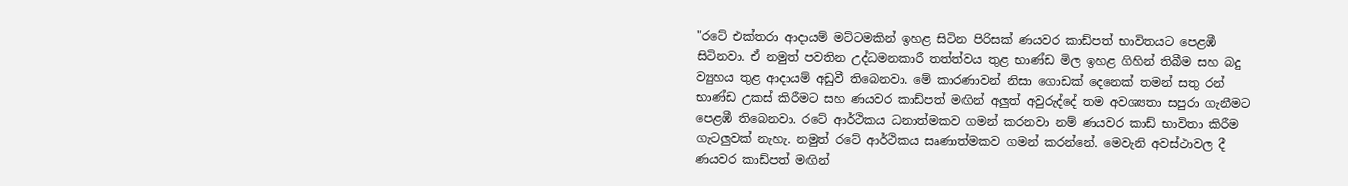"රටේ එක්තරා ආදායම් මට්ටමකින් ඉහළ සිටින පිරිසක් ණයවර කාඩ්පත් භාවිතයට පෙළඹී සිටිනවා. ඒ නමුත් පවතින උද්ධමනකාරී තත්ත්වය තුළ භාණ්ඩ මිල ඉහළ ගිහින් තිබීම සහ බදු ව්‍යුහය තුළ ආදායම් අඩුවී තිබෙනවා. මේ කාරණාවන් නිසා ගොඩක් දෙනෙක් තමන් සතු රන් භාණ්ඩ උකස් කිරීමට සහ ණයවර කාඩ්පත් මඟින් අලුත් අවුරුද්දේ තම අවශ්‍යතා සපුරා ගැනීමට පෙළඹී තිබෙනවා. රටේ ආර්ථිකය ධනාත්මකව ගමන් කරනවා නම් ණයවර කාඩ් භාවිතා කිරීම ගැටලුවක් නැහැ. නමුත් රටේ ආර්ථිකය සෘණාත්මකව ගමන් කරන්නේ. මෙවැනි අවස්ථාවල දී ණයවර කාඩ්පත් මඟින්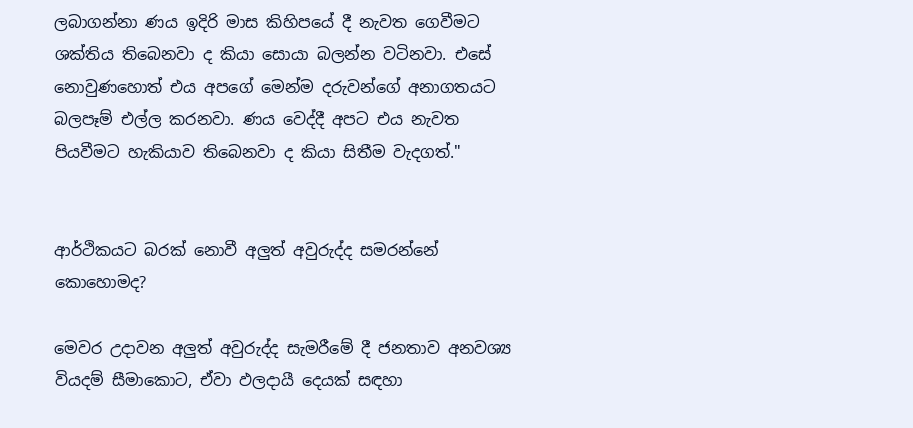ලබාගන්නා ණය ඉදිරි මාස කිහිපයේ දී නැවත ගෙවීමට ශක්තිය තිබෙනවා ද කියා සොයා බලන්න වටිනවා. එසේ නොවුණහොත් එය අපගේ මෙන්ම දරුවන්ගේ අනාගතයට බලපෑම් එල්ල කරනවා. ණය වෙද්දී අපට එය නැවත පියවීමට හැකියාව තිබෙනවා ද කියා සිතීම වැදගත්."


ආර්ථිකයට බරක් නොවී අලුත් අවුරුද්ද සමරන්නේ කොහොමද?

මෙවර උදාවන අලුත් අවුරුද්ද සැමරීමේ දී ජනතාව අනවශ්‍ය වියදම් සීමාකොට, ඒවා ඵලදායී දෙයක් සඳහා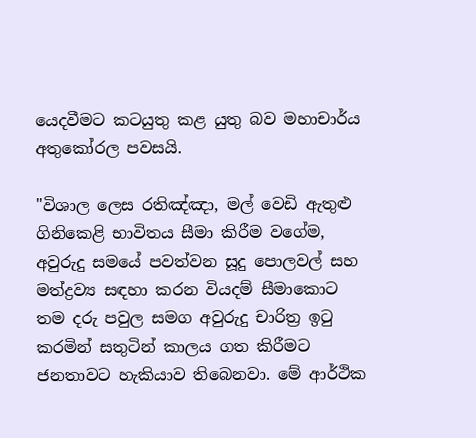යෙදවීමට කටයුතු කළ යුතු බව මහාචාර්ය අතුකෝරල පවසයි.

"විශාල ලෙස රතිඤ්ඤා, මල් වෙඩි ඇතුළු ගිනිකෙළි භාවිතය සීමා කිරීම වගේම, අවුරුදු සමයේ පවත්වන සූදු පොලවල් සහ මත්ද්‍රව්‍ය සඳහා කරන වියදම් සීමාකොට තම දරු පවුල සමග අවුරුදු චාරිත්‍ර ඉටු කරමින් සතුටින් කාලය ගත කිරීමට ජනතාවට හැකියාව තිබෙනවා. මේ ආර්ථික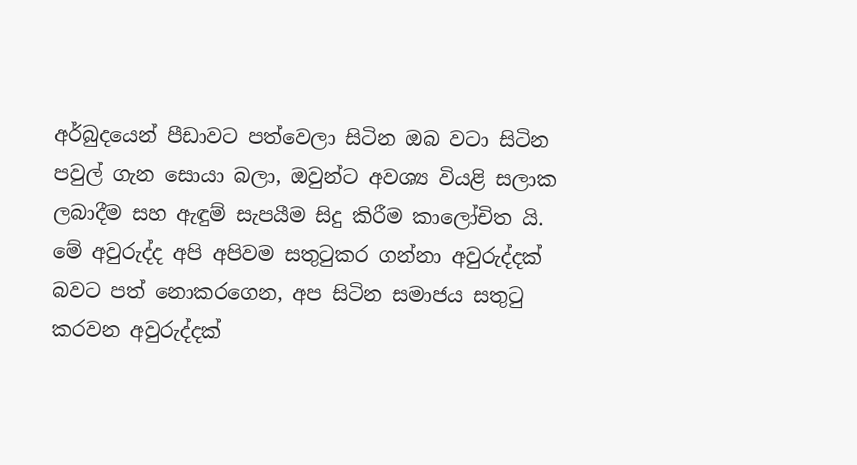අර්බුදයෙන් පීඩාවට පත්වෙලා සිටින ඔබ වටා සිටින පවුල් ගැන සොයා බලා, ඔවුන්ට අවශ්‍ය වියළි සලාක ලබාදීම සහ ඇඳුම් සැපයීම සිදු කිරීම කාලෝචිත යි. මේ අවුරුද්ද අපි අපිවම සතුටුකර ගන්නා අවුරුද්දක් බවට පත් නොකරගෙන, අප සිටින සමාජය සතුටු කරවන අවුරුද්දක්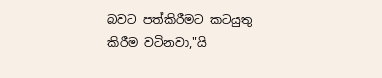බවට පත්කිරීමට කටයුතු කිරීම වටිනවා,"යි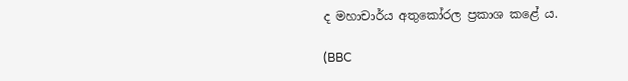ද මහාචාර්ය අතුකෝරල ප්‍රකාශ කළේ ය.

(BBC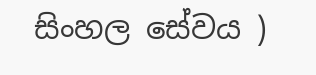සිංහල සේවය )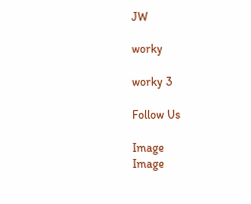JW

worky

worky 3

Follow Us

Image
Image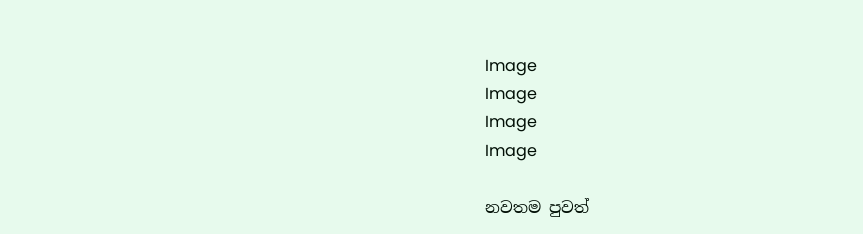Image
Image
Image
Image

නවතම පුවත්